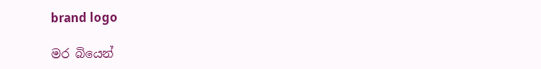brand logo

මර බියෙන්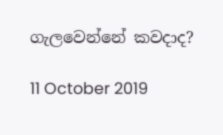ගැලවෙන්නේ කවදාද?

11 October 2019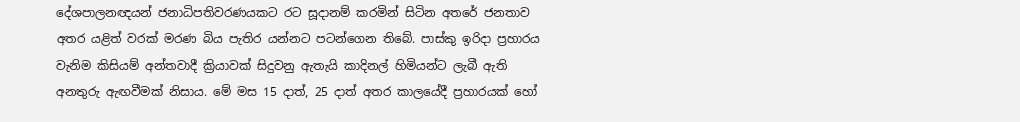දේශපාලනඥයන් ජනාධිපතිවරණයකට රට සූදානම් කරමින් සිටින අතරේ ජනතාව අතර යළිත් වරක් මරණ බිය පැතිර යන්නට පටන්ගෙන තිබේ. පාස්කු ඉරිදා ප්‍රහාරය වැනිම කිසියම් අන්තවාදී ක්‍රියාවක් සිදුවනු ඇතැයි කාදිනල් හිමියන්ට ලැබී ඇති අනතුරු ඇඟවීමක් නිසාය. මේ මස 15 දාත්, 25 දාත් අතර කාලයේදී ප්‍රහාරයක් හෝ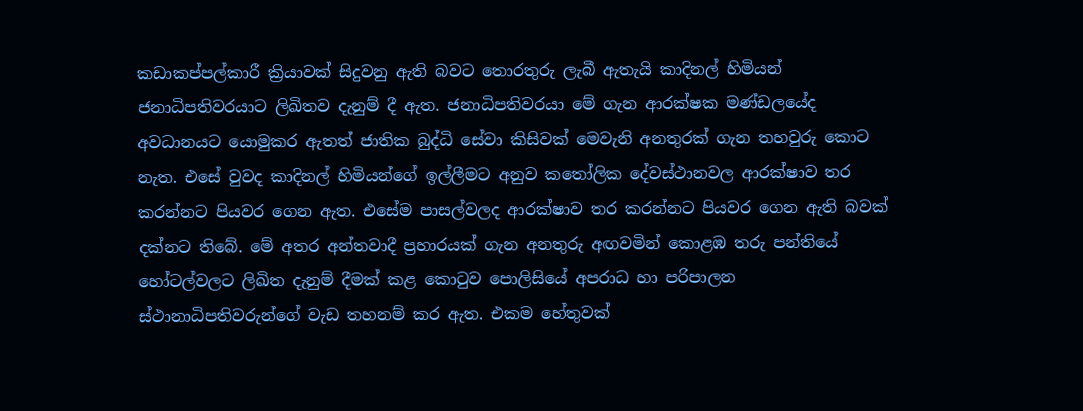කඩාකප්පල්කාරී ක්‍රියාවක් සිදුවනු ඇති බවට තොරතුරු ලැබී ඇතැයි කාදිනල් හිමියන් ජනාධිපතිවරයාට ලිඛිතව දැනුම් දී ඇත. ජනාධිපතිවරයා මේ ගැන ආරක්ෂක මණ්ඩලයේද අවධානයට යොමුකර ඇතත් ජාතික බුද්ධි සේවා කිසිවක් මෙවැනි අනතුරක් ගැන තහවුරු කොට නැත. එසේ වුවද කාදිනල් හිමියන්ගේ ඉල්ලීමට අනුව කතෝලික දේවස්ථානවල ආරක්ෂාව තර කරන්නට පියවර ගෙන ඇත. එසේම පාසල්වලද ආරක්ෂාව තර කරන්නට පියවර ගෙන ඇති බවක් දක්නට තිබේ. මේ අතර අන්තවාදී ප්‍රහාරයක් ගැන අනතුරු අඟවමින් කොළඹ තරු පන්තියේ හෝටල්වලට ලිඛිත දැනුම් දීමක් කළ කොටුව පොලිසියේ අපරාධ හා පරිපාලන ස්ථානාධිපතිවරුන්ගේ වැඩ තහනම් කර ඇත. එකම හේතුවක්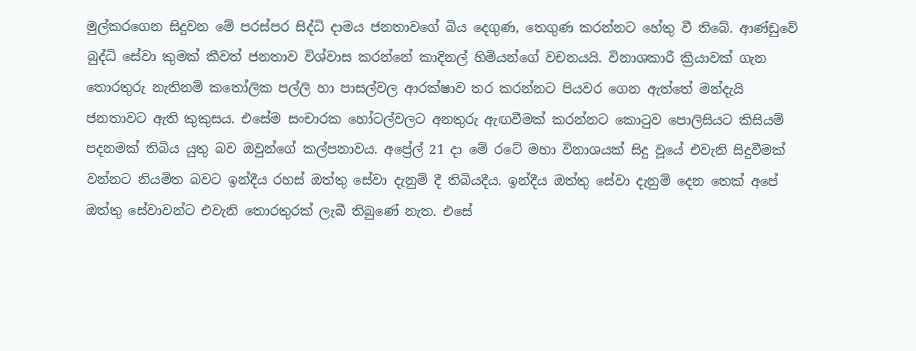මුල්කරගෙන සිදුවන මේ පරස්පර සිද්ධි දාමය ජනතාවගේ බිය දෙගුණ, තෙගුණ කරන්නට හේතු වී තිබේ. ආණ්ඩුවේ බුද්ධි සේවා කුමක් කීවත් ජනතාව විශ්වාස කරන්නේ කාදිනල් හිමියන්ගේ වචනයයි. විනාශකාරී ක්‍රියාවක් ගැන තොරතුරු නැතිනම් කතෝලික පල්ලි හා පාසල්වල ආරක්ෂාව තර කරන්නට පියවර ගෙන ඇත්තේ මන්දැයි ජනතාවට ඇති කුකුසය. එසේම සංචාරක හෝටල්වලට අනතුරු ඇඟවීමක් කරන්නට කොටුව පොලිසියට කිසියම් පදනමක් තිබිය යුතු බව ඔවුන්ගේ කල්පනාවය. අප්‍රේල් 21 දා මේ රටේ මහා විනාශයක් සිදු වූයේ එවැනි සිදුවීමක් වන්නට නියමිත බවට ඉන්දීය රහස් ඔත්තු සේවා දැනුම් දී තිබියදීය. ඉන්දීය ඔත්තු සේවා දැනුම් දෙන තෙක් අපේ ඔත්තු සේවාවන්ට එවැනි තොරතුරක් ලැබී තිබුණේ නැත. එසේ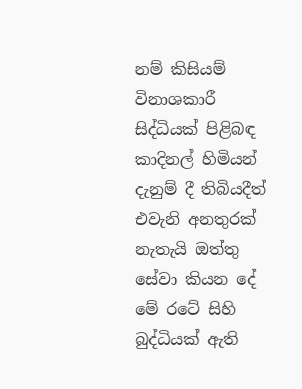නම් කිසියම් විනාශකාරී සිද්ධියක් පිළිබඳ කාදිනල් හිමියන් දැනුම් දී තිබියදීත් එවැනි අනතුරක් නැතැයි ඔත්තු සේවා කියන දේ මේ රටේ සිහි බුද්ධියක් ඇති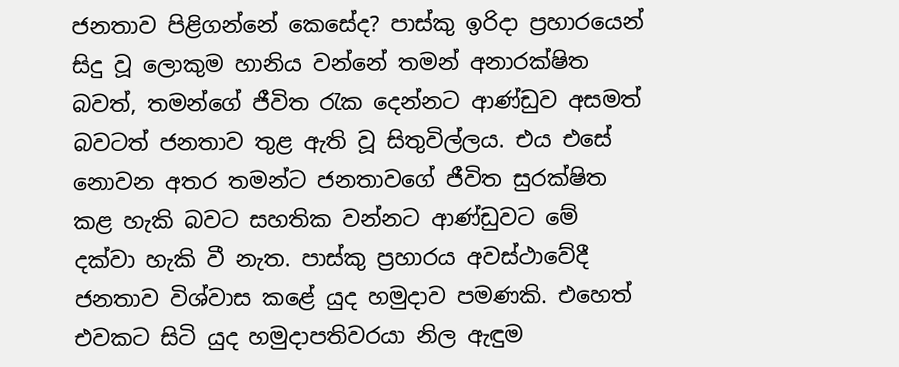ජනතාව පිළිගන්නේ කෙසේද? පාස්කු ඉරිදා ප්‍රහාරයෙන් සිදු වූ ලොකුම හානිය වන්නේ තමන් අනාරක්ෂිත බවත්, තමන්ගේ ජීවිත රැක දෙන්නට ආණ්ඩුව අසමත් බවටත් ජනතාව තුළ ඇති වූ සිතුවිල්ලය. එය එසේ නොවන අතර තමන්ට ජනතාවගේ ජීවිත සුරක්ෂිත කළ හැකි බවට සහතික වන්නට ආණ්ඩුවට මේ දක්වා හැකි වී නැත. පාස්කු ප්‍රහාරය අවස්ථාවේදී ජනතාව විශ්වාස කළේ යුද හමුදාව පමණකි. එහෙත් එවකට සිටි යුද හමුදාපතිවරයා නිල ඇඳුම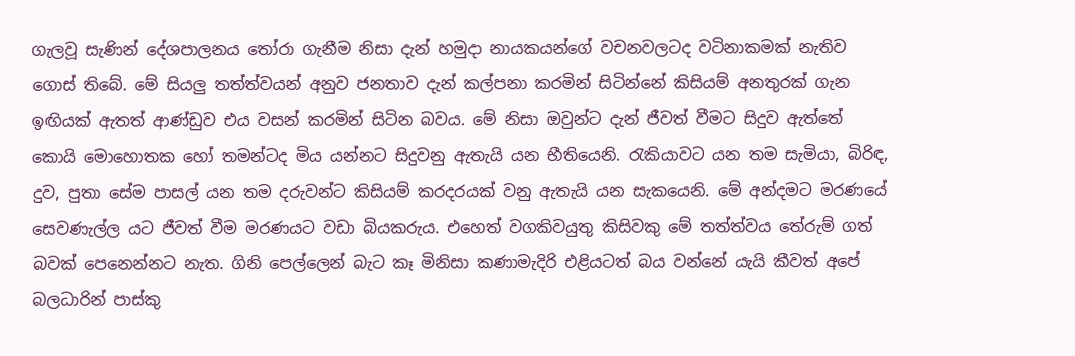ගැලවූ සැණින් දේශපාලනය තෝරා ගැනීම නිසා දැන් හමුදා නායකයන්ගේ වචනවලටද වටිනාකමක් නැතිව ගොස් තිබේ. මේ සියලු තත්ත්වයන් අනුව ජනතාව දැන් කල්පනා කරමින් සිටින්නේ කිසියම් අනතුරක් ගැන ඉඟියක් ඇතත් ආණ්ඩුව එය වසන් කරමින් සිටින බවය. මේ නිසා ඔවුන්ට දැන් ජීවත් වීමට සිදුව ඇත්තේ කොයි මොහොතක හෝ තමන්ටද මිය යන්නට සිදුවනු ඇතැයි යන භීතියෙනි. රැකියාවට යන තම සැමියා, බිරිඳ, දුව, පුතා සේම පාසල් යන තම දරුවන්ට කිසියම් කරදරයක් වනු ඇතැයි යන සැකයෙනි. මේ අන්දමට මරණයේ සෙවණැල්ල යට ජීවත් වීම මරණයට වඩා බියකරුය. එහෙත් වගකිවයුතු කිසිවකු මේ තත්ත්වය තේරුම් ගත් බවක් පෙනෙන්නට නැත. ගිනි පෙල්ලෙන් බැට කෑ මිනිසා කණාමැදිරි එළියටත් බය වන්නේ යැයි කීවත් අපේ බලධාරින් පාස්කු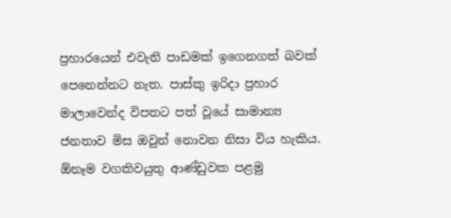ප්‍රහාරයෙන් එවැනි පාඩමක් ඉගෙනගත් බවක් පෙනෙන්නට නැත. පාස්කු ඉරිදා ප්‍රහාර මාලාවෙන්ද විපතට පත් වූයේ සාමාන්‍ය ජනතාව මිස ඔවුන් නොවන නිසා විය හැකිය. ඕනෑම වගකිවයුතු ආණ්ඩුවක පළමු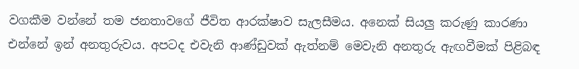වගකීම වන්නේ තම ජනතාවගේ ජීවිත ආරක්ෂාව සැලසීමය. අනෙක් සියලු කරුණු කාරණා එන්නේ ඉන් අනතුරුවය. අපටද එවැනි ආණ්ඩුවක් ඇත්නම් මෙවැනි අනතුරු ඇඟවීමක් පිළිබඳ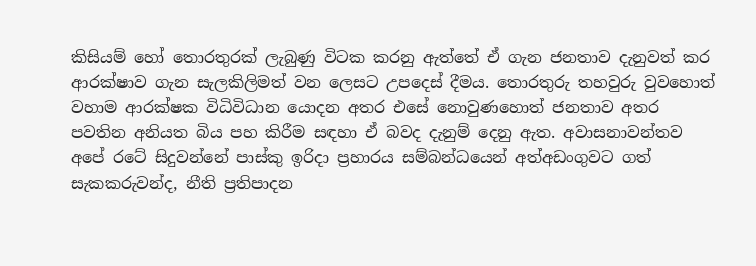කිසියම් හෝ තොරතුරක් ලැබුණු විටක කරනු ඇත්තේ ඒ ගැන ජනතාව දැනුවත් කර ආරක්ෂාව ගැන සැලකිලිමත් වන ලෙසට උපදෙස් දීමය. තොරතුරු තහවුරු වුවහොත් වහාම ආරක්ෂක විධිවිධාන යොදන අතර එසේ නොවුණහොත් ජනතාව අතර පවතින අනියත බිය පහ කිරීම සඳහා ඒ බවද දැනුම් දෙනු ඇත. අවාසනාවන්තව අපේ රටේ සිදුවන්නේ පාස්කු ඉරිදා ප්‍රහාරය සම්බන්ධයෙන් අත්අඩංගුවට ගත් සැකකරුවන්ද, නීති ප්‍රතිපාදන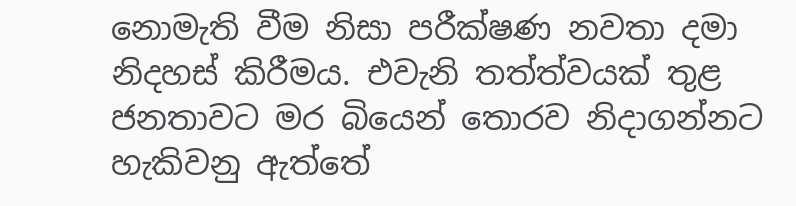නොමැති වීම නිසා පරීක්ෂණ නවතා දමා නිදහස් කිරීමය. එවැනි තත්ත්වයක් තුළ ජනතාවට මර බියෙන් තොරව නිදාගන්නට හැකිවනු ඇත්තේ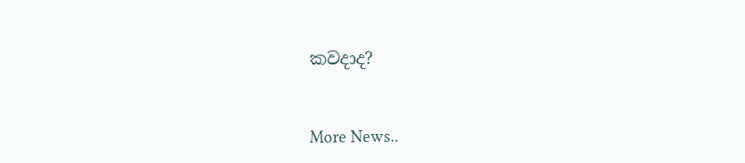කවදාද?


More News..